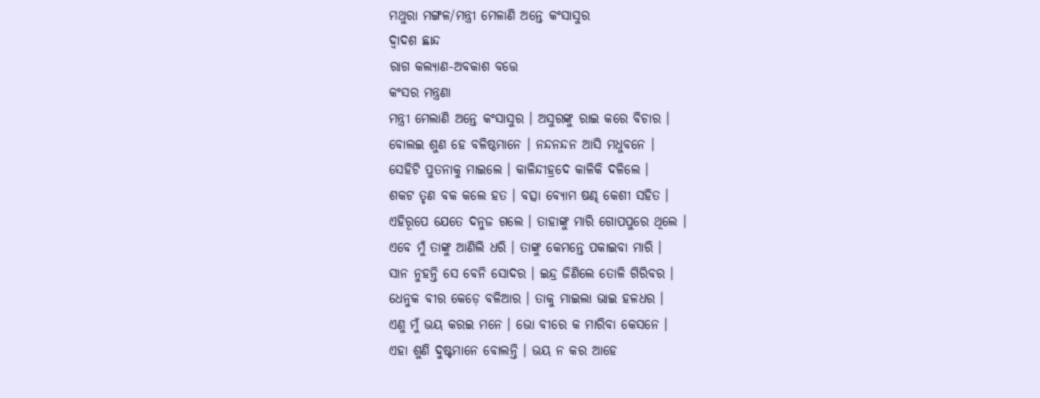ମଥୁରା ମଙ୍ଗଳ/ମନ୍ତ୍ରୀ ମେଳାଣି ଅନ୍ତେ କଂସାସୁର
ଦ୍ୱାଦଶ ଛାନ୍ଦ
ରାଗ କଲ୍ୟାଣ-ଅବକାଶ ବତ୍ତେ
କଂସର ମନ୍ତ୍ରଣା
ମନ୍ତ୍ରୀ ମେଲାଣି ଅନ୍ତେ କଂସାସୁର । ଅସୁରଙ୍କୁ ରାଇ କରେ ବିଚାର ।
ବୋଲଇ ଶୁଣ ହେ ବଳିଷ୍ଠମାନେ । ନନ୍ଦନନ୍ଦନ ଆସି ମଧୁବନେ ।
ସେହିଟି ପୁତନାକୁ ମାଇଲେ । କାଳିନ୍ଦୀହ୍ରଦେ କାଳିକି ଦଳିଲେ ।
ଶକଟ ତୃଣ ବକ କଲେ ହତ । ବତ୍ସା ବ୍ୟୋମ ଷଣ୍ଢ କେଶୀ ସହିତ ।
ଏହିରୂପେ ଯେତେ ଦନୁଜ ଗଲେ । ତାହାଙ୍କୁ ମାରି ଗୋପପୁରେ ଥିଲେ ।
ଏବେ ମୁଁ ତାଙ୍କୁ ଆଣିଲି ଧରି । ତାଙ୍କୁ କେମନ୍ତେ ପକାଇବା ମାରି ।
ସାନ ନୁହନ୍ତି ସେ ବେନି ସୋଦର । ଇନ୍ଦ୍ର ଜିଣିଲେ ତୋଳି ଗିରିବର ।
ଧେନୁକ ବୀର କେଡ଼େ ବଳିଆର । ତାକୁ ମାଇଲା ଭାଇ ହଳଧର ।
ଏଣୁ ମୁଁ ଭୟ କରଇ ମନେ । ଭୋ ବୀରେ କ ମାରିବା କେସନେ ।
ଏହା ଶୁଣି ଦୁଷ୍ଟମାନେ ବୋଲନ୍ତି । ଭୟ ନ କର ଆହେ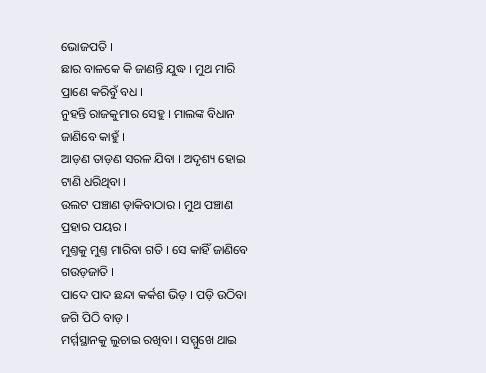ଭୋଜପତି ।
ଛାର ବାଳକେ କି ଜାଣନ୍ତି ଯୁଦ୍ଧ । ମୁଥ ମାରି ପ୍ରାଣେ କରିବୁଁ ବଧ ।
ନୁହନ୍ତି ରାଜକୁମାର ସେହୁ । ମାଲଙ୍କ ବିଧାନ ଜାଣିବେ କାହୁଁ ।
ଆଡ଼ଣ ତାଡ଼ଣ ସରଳ ଯିବା । ଅଦୃଶ୍ୟ ହୋଇ ଟାଣି ଧରିଥିବା ।
ଉଲଟ ପଞ୍ଚାଣ ଡ଼ାକିବାଠାର । ମୁଥ ପଞ୍ଚାଣ ପ୍ରହାର ପୟର ।
ମୁଣ୍ତକୁ ମୁଣ୍ତ ମାରିବା ଗତି । ସେ କାହିଁ ଜାଣିବେ ଗଉଡ଼ଜାତି ।
ପାଦେ ପାଦ ଛନ୍ଦା କର୍କଶ ଭିଡ଼ । ପଡ଼ି ଉଠିବା ଜଗି ପିଠି ବାଡ଼ ।
ମର୍ମ୍ମସ୍ଥାନକୁ ଲୁଚାଇ ରଖିବା । ସମ୍ମୁଖେ ଥାଇ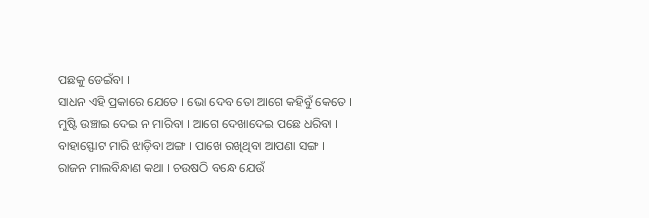ପଛକୁ ଡେଇଁବା ।
ସାଧନ ଏହି ପ୍ରକାରେ ଯେତେ । ଭୋ ଦେବ ତୋ ଆଗେ କହିବୁଁ କେତେ ।
ମୁଷ୍ଟି ଉଞ୍ଚାଇ ଦେଇ ନ ମାରିବା । ଆଗେ ଦେଖାଦେଇ ପଛେ ଧରିବା ।
ବାହାସ୍ଫୋଟ ମାରି ଝାଡ଼ିବା ଅଙ୍ଗ । ପାଖେ ରଖିଥିବା ଆପଣା ସଙ୍ଗ ।
ରାଜନ ମାଲବିନ୍ଧାଣ କଥା । ଚଉଷଠି ବନ୍ଧେ ଯେଉଁ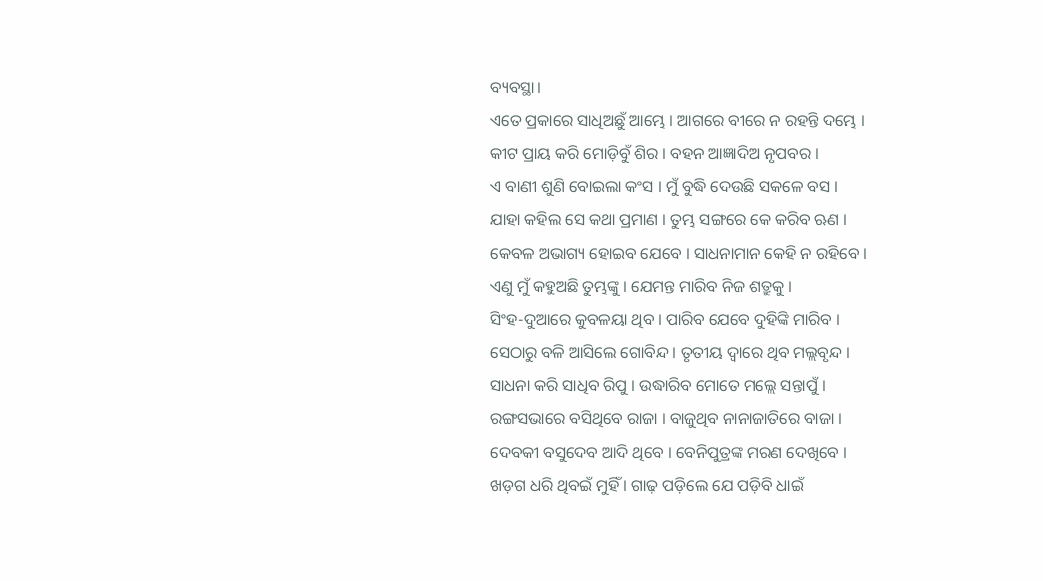ବ୍ୟବସ୍ଥା।
ଏତେ ପ୍ରକାରେ ସାଧିଅଛୁଁ ଆମ୍ଭେ । ଆଗରେ ବୀରେ ନ ରହନ୍ତି ଦମ୍ଭେ ।
କୀଟ ପ୍ରାୟ କରି ମୋଡ଼ିବୁଁ ଶିର । ବହନ ଆଜ୍ଞାଦିଅ ନୃପବର ।
ଏ ବାଣୀ ଶୁଣି ବୋଇଲା କଂସ । ମୁଁ ବୁଦ୍ଧି ଦେଉଛି ସକଳେ ବସ ।
ଯାହା କହିଲ ସେ କଥା ପ୍ରମାଣ । ତୁମ୍ଭ ସଙ୍ଗରେ କେ କରିବ ଋଣ ।
କେବଳ ଅଭାଗ୍ୟ ହୋଇବ ଯେବେ । ସାଧନାମାନ କେହି ନ ରହିବେ ।
ଏଣୁ ମୁଁ କହୁଅଛି ତୁମ୍ଭଙ୍କୁ । ଯେମନ୍ତ ମାରିବ ନିଜ ଶତ୍ରୁକୁ ।
ସିଂହ-ଦୁଆରେ କୁବଳୟା ଥିବ । ପାରିବ ଯେବେ ଦୁହିଙ୍କି ମାରିବ ।
ସେଠାରୁ ବଳି ଆସିଲେ ଗୋବିନ୍ଦ । ତୃତୀୟ ଦ୍ୱାରେ ଥିବ ମଲ୍ଲବୃନ୍ଦ ।
ସାଧନା କରି ସାଧିବ ରିପୁ । ଉଦ୍ଧାରିବ ମୋତେ ମଲ୍ଲେ ସନ୍ତାପୁଁ ।
ରଙ୍ଗସଭାରେ ବସିଥିବେ ରାଜା । ବାଜୁଥିବ ନାନାଜାତିରେ ବାଜା ।
ଦେବକୀ ବସୁଦେବ ଆଦି ଥିବେ । ବେନିପୁତ୍ରଙ୍କ ମରଣ ଦେଖିବେ ।
ଖଡ଼ଗ ଧରି ଥିବଇଁ ମୁହିଁ । ଗାଢ଼ ପଡ଼ିଲେ ଯେ ପଡ଼ିବି ଧାଇଁ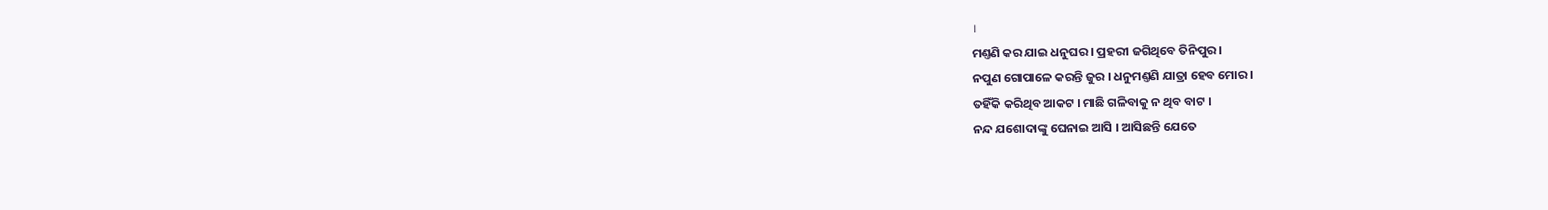।
ମଣ୍ତଣି କର ଯାଇ ଧନୁଘର । ପ୍ରହରୀ ଜଗିଥିବେ ତିନିପୁର ।
ନପୁଣ ଗୋପାଳେ କରନ୍ତି ଜୁର । ଧନୁମଣ୍ତଣି ଯାତ୍ରା ହେବ ମୋର ।
ତହିଁକି କରିଥିବ ଆକଟ । ମାଛି ଗଳିବାକୁ ନ ଥିବ ବାଟ ।
ନନ୍ଦ ଯଶୋଦାଙ୍କୁ ଘେନାଇ ଆସି । ଆସିଛନ୍ତି ଯେତେ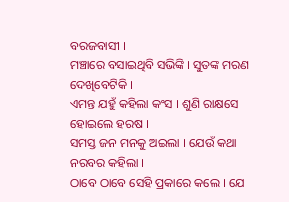ବରଜବାସୀ ।
ମଞ୍ଚାରେ ବସାଇଥିବି ସଭିଙ୍କି । ସୁତଙ୍କ ମରଣ ଦେଖିବେଟିକି ।
ଏମନ୍ତ ଯହୁଁ କହିଲା କଂସ । ଶୁଣି ରାକ୍ଷସେ ହୋଇଲେ ହରଷ ।
ସମସ୍ତ ଜନ ମନକୁ ଅଇଲା । ଯେଉଁ କଥା ନରବର କହିଲା ।
ଠାବେ ଠାବେ ସେହି ପ୍ରକାରେ କଲେ । ଯେ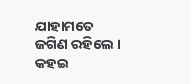ଯାହାମତେ ଜଗିଣ ରହିଲେ ।
କହଇ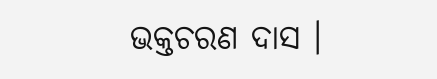ଭକ୍ତଚରଣ ଦାସ ।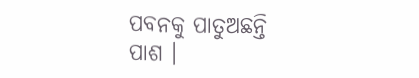ପବନକୁ ପାତୁଅଛନ୍ତି ପାଶ ।